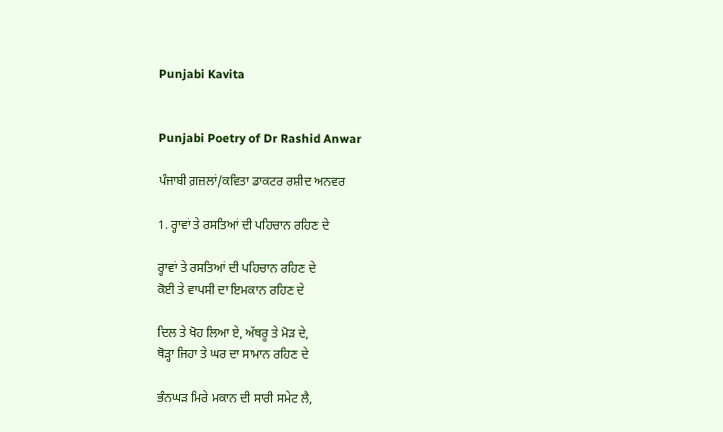Punjabi Kavita


Punjabi Poetry of Dr Rashid Anwar

ਪੰਜਾਬੀ ਗ਼ਜ਼ਲਾਂ/ਕਵਿਤਾ ਡਾਕਟਰ ਰਸ਼ੀਦ ਅਨਵਰ

1. ਰ੍ਹਾਵਾਂ ਤੇ ਰਸਤਿਆਂ ਦੀ ਪਹਿਚਾਨ ਰਹਿਣ ਦੇ

ਰ੍ਹਾਵਾਂ ਤੇ ਰਸਤਿਆਂ ਦੀ ਪਹਿਚਾਨ ਰਹਿਣ ਦੇ
ਕੋਈ ਤੇ ਵਾਪਸੀ ਦਾ ਇਮਕਾਨ ਰਹਿਣ ਦੇ

ਦਿਲ ਤੇ ਖੋਹ ਲਿਆ ਏ, ਅੱਥਰੂ ਤੇ ਮੋੜ ਦੇ,
ਥੋੜ੍ਹਾ ਜਿਹਾ ਤੇ ਘਰ ਦਾ ਸਾਮਾਨ ਰਹਿਣ ਦੇ

ਭੰਨਘੜ ਮਿਰੇ ਮਕਾਨ ਦੀ ਸਾਰੀ ਸਮੇਟ ਲੈ,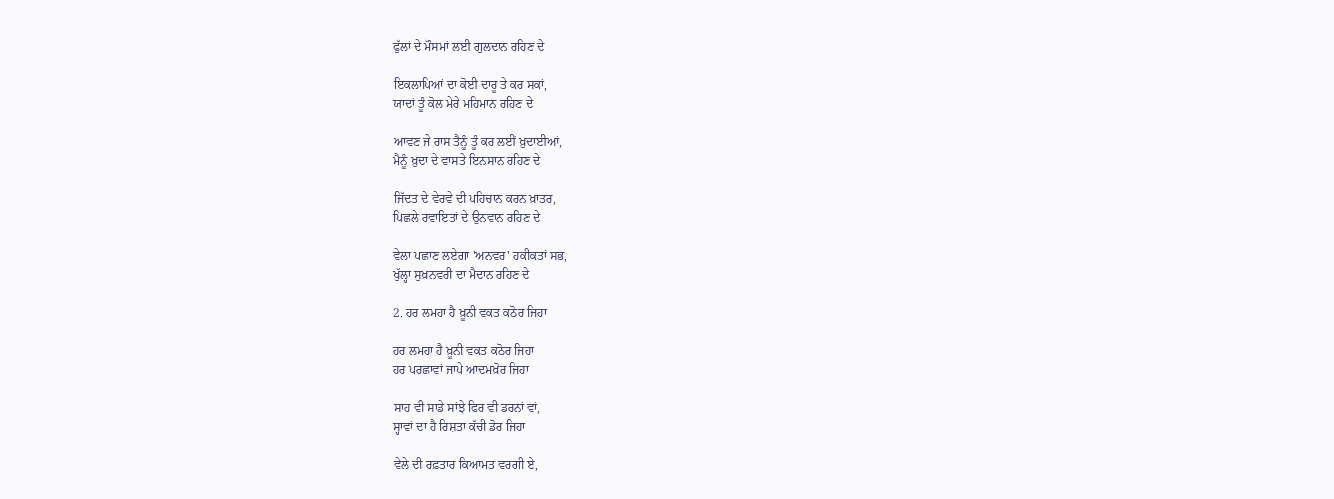ਫੁੱਲਾਂ ਦੇ ਮੌਸਮਾਂ ਲਈ ਗੁਲਦਾਨ ਰਹਿਣ ਦੇ

ਇਕਲਾਪਿਆਂ ਦਾ ਕੋਈ ਦਾਰੂ ਤੇ ਕਰ ਸਕਾਂ,
ਯਾਦਾਂ ਤੂੰ ਕੋਲ ਮੇਰੇ ਮਹਿਮਾਨ ਰਹਿਣ ਦੇ

ਆਵਣ ਜੇ ਰਾਸ ਤੈਨੂੰ ਤੂੰ ਕਰ ਲਈਂ ਖ਼ੁਦਾਈਆਂ,
ਮੈਨੂੰ ਖ਼ੁਦਾ ਦੇ ਵਾਸਤੇ ਇਨਸਾਨ ਰਹਿਣ ਦੇ

ਜਿੱਦਤ ਦੇ ਵੇਰਵੇ ਦੀ ਪਹਿਚਾਨ ਕਰਨ ਖ਼ਾਤਰ,
ਪਿਛਲੇ ਰਵਾਇਤਾਂ ਦੇ ਉਨਵਾਨ ਰਹਿਣ ਦੇ

ਵੇਲਾ ਪਛਾਣ ਲਏਗਾ 'ਅਨਵਰ' ਹਕੀਕਤਾਂ ਸਭ,
ਖੁੱਲ੍ਹਾ ਸੁਖ਼ਨਵਰੀ ਦਾ ਮੈਦਾਨ ਰਹਿਣ ਦੇ

2. ਹਰ ਲਮਹਾ ਹੈ ਖ਼ੂਨੀ ਵਕਤ ਕਠੋਰ ਜਿਹਾ

ਹਰ ਲਮਹਾ ਹੈ ਖ਼ੂਨੀ ਵਕਤ ਕਠੋਰ ਜਿਹਾ
ਹਰ ਪਰਛਾਵਾਂ ਜਾਪੇ ਆਦਮਖ਼ੋਰ ਜਿਹਾ

ਸਾਹ ਵੀ ਸਾਡੇ ਸਾਂਝੇ ਫਿਰ ਵੀ ਡਰਨਾਂ ਵਾਂ,
ਸ੍ਹਾਵਾਂ ਦਾ ਹੈ ਰਿਸ਼ਤਾ ਕੱਚੀ ਡੋਰ ਜਿਹਾ

ਵੇਲੇ ਦੀ ਰਫ਼ਤਾਰ ਕਿਆਮਤ ਵਰਗੀ ਏ,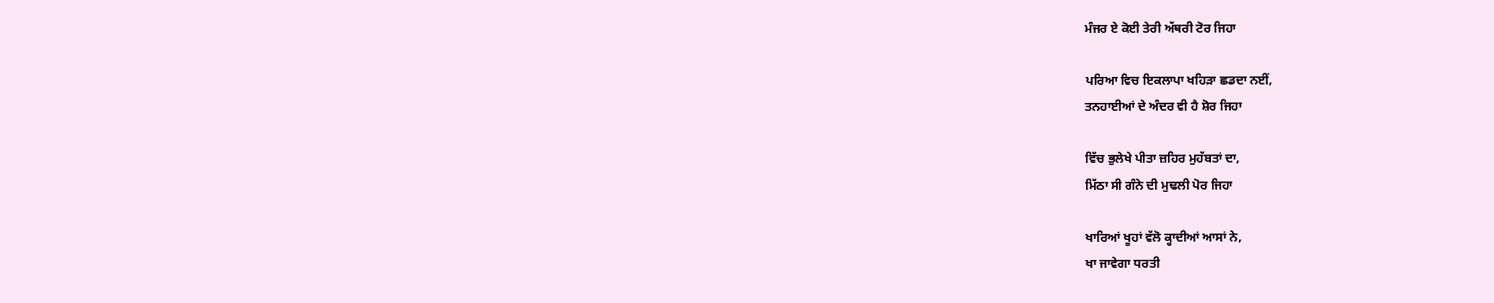ਮੰਜਰ ਏ ਕੋਈ ਤੇਰੀ ਅੱਥਰੀ ਟੋਰ ਜਿਹਾ

ਪਰਿਆ ਵਿਚ ਇਕਲਾਪਾ ਖਹਿੜਾ ਛਡਦਾ ਨਈਂ,
ਤਨਹਾਈਆਂ ਦੇ ਅੰਦਰ ਵੀ ਹੈ ਸ਼ੋਰ ਜਿਹਾ

ਵਿੱਚ ਭੁਲੇਖੇ ਪੀਤਾ ਜ਼ਹਿਰ ਮੁਹੱਬਤਾਂ ਦਾ,
ਮਿੱਠਾ ਸੀ ਗੰਨੇ ਦੀ ਮੁਢਲੀ ਪੋਰ ਜਿਹਾ

ਖਾਰਿਆਂ ਖੂਹਾਂ ਵੱਲੋ ਕ੍ਹਾਦੀਆਂ ਆਸਾਂ ਨੇ,
ਖਾ ਜਾਵੇਗਾ ਧਰਤੀ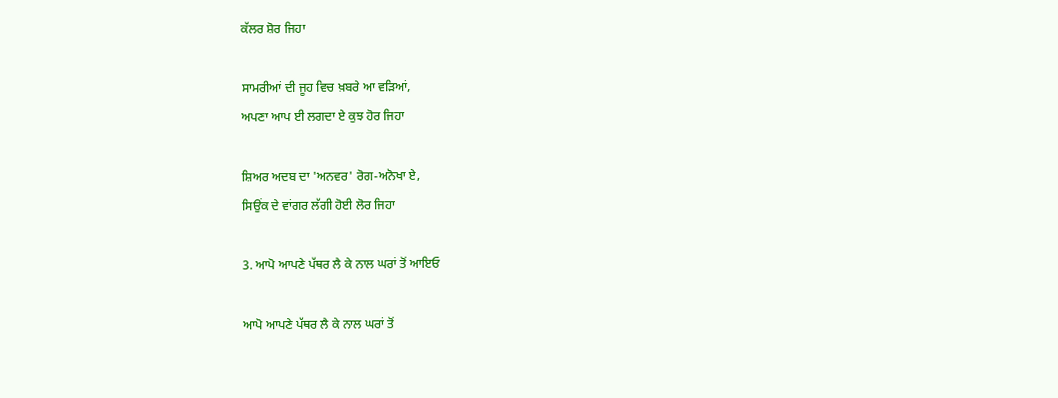ਕੱਲਰ ਸ਼ੋਰ ਜਿਹਾ

ਸਾਮਰੀਆਂ ਦੀ ਜੂਹ ਵਿਚ ਖ਼ਬਰੇ ਆ ਵੜਿਆਂ,
ਅਪਣਾ ਆਪ ਈ ਲਗਦਾ ਏ ਕੁਝ ਹੋਰ ਜਿਹਾ

ਸ਼ਿਅਰ ਅਦਬ ਦਾ 'ਅਨਵਰ' ਰੋਗ-ਅਨੋਖਾ ਏ,
ਸਿਉਂਕ ਦੇ ਵਾਂਗਰ ਲੱਗੀ ਹੋਈ ਲੋਰ ਜਿਹਾ

3. ਆਪੋ ਆਪਣੇ ਪੱਥਰ ਲੈ ਕੇ ਨਾਲ ਘਰਾਂ ਤੋਂ ਆਇਓ

ਆਪੋ ਆਪਣੇ ਪੱਥਰ ਲੈ ਕੇ ਨਾਲ ਘਰਾਂ ਤੋਂ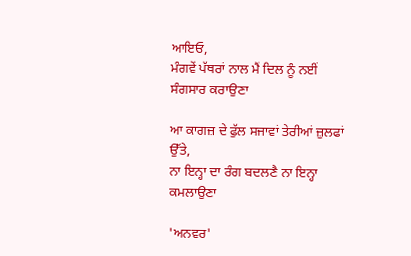ਆਇਓ,
ਮੰਗਵੇਂ ਪੱਥਰਾਂ ਨਾਲ ਮੈਂ ਦਿਲ ਨੂੰ ਨਈਂ ਸੰਗਸਾਰ ਕਰਾਉਣਾ

ਆ ਕਾਗਜ਼ ਦੇ ਫੁੱਲ ਸਜਾਵਾਂ ਤੇਰੀਆਂ ਜ਼ੁਲਫਾਂ ਉੱਤੇ,
ਨਾ ਇਨ੍ਹਾ ਦਾ ਰੰਗ ਬਦਲਣੈ ਨਾ ਇਨ੍ਹਾ ਕਮਲਾਉਣਾ

'ਅਨਵਰ'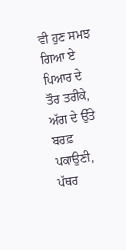ਵੀ ਹੁਣ ਸਮਝ ਗਿਆ ਏ ਪਿਆਰ ਦੇ ਤੌਰ ਤਰੀਕੇ,
ਅੱਗ ਦੇ ਉੱਤੇ ਬਰਫ਼ ਪਕਾਉਣੀ, ਪੱਥਰ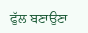ਫੁੱਲ ਬਣਾਉਣਾ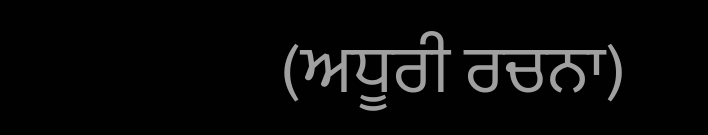(ਅਧੂਰੀ ਰਚਨਾ)